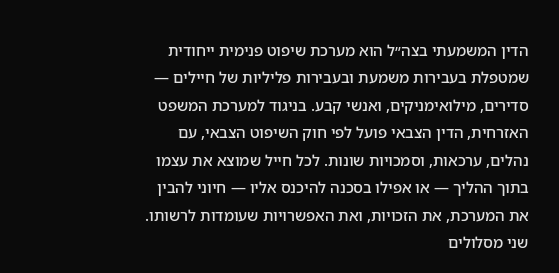הדין המשמעתי בצה״ל הוא מערכת שיפוט פנימית ייחודית שמטפלת בעבירות משמעת ובעבירות פליליות של חיילים — סדירים, מילואימניקים, ואנשי קבע. בניגוד למערכת המשפט האזרחית, הדין הצבאי פועל לפי חוק השיפוט הצבאי, עם נהלים, ערכאות, וסמכויות שונות. לכל חייל שמוצא את עצמו בתוך ההליך — או אפילו בסכנה להיכנס אליו — חיוני להבין את המערכת, את הזכויות, ואת האפשרויות שעומדות לרשותו.
שני מסלולים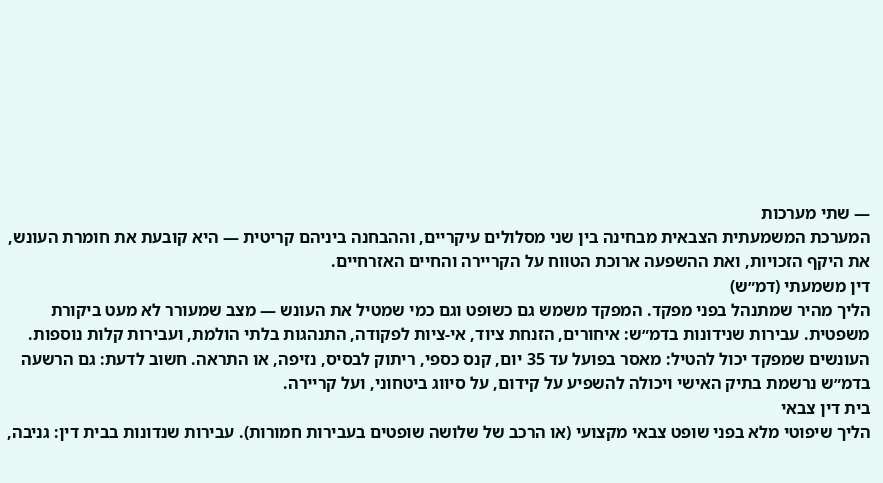— שתי מערכות
המערכת המשמעתית הצבאית מבחינה בין שני מסלולים עיקריים, וההבחנה ביניהם קריטית — היא קובעת את חומרת העונש, את היקף הזכויות, ואת ההשפעה ארוכת הטווח על הקריירה והחיים האזרחיים.
דין משמעתי (דמ״ש)
הליך מהיר שמתנהל בפני מפקד. המפקד משמש גם כשופט וגם כמי שמטיל את העונש — מצב שמעורר לא מעט ביקורת משפטית. עבירות שנידונות בדמ״ש: איחורים, הזנחת ציוד, אי-ציות לפקודה, התנהגות בלתי הולמת, ועבירות קלות נוספות. העונשים שמפקד יכול להטיל: מאסר בפועל עד 35 יום, קנס כספי, ריתוק לבסיס, נזיפה, או התראה. חשוב לדעת: גם הרשעה בדמ״ש נרשמת בתיק האישי ויכולה להשפיע על קידום, על סיווג ביטחוני, ועל קריירה.
בית דין צבאי
הליך שיפוטי מלא בפני שופט צבאי מקצועי (או הרכב של שלושה שופטים בעבירות חמורות). עבירות שנדונות בבית דין: גניבה,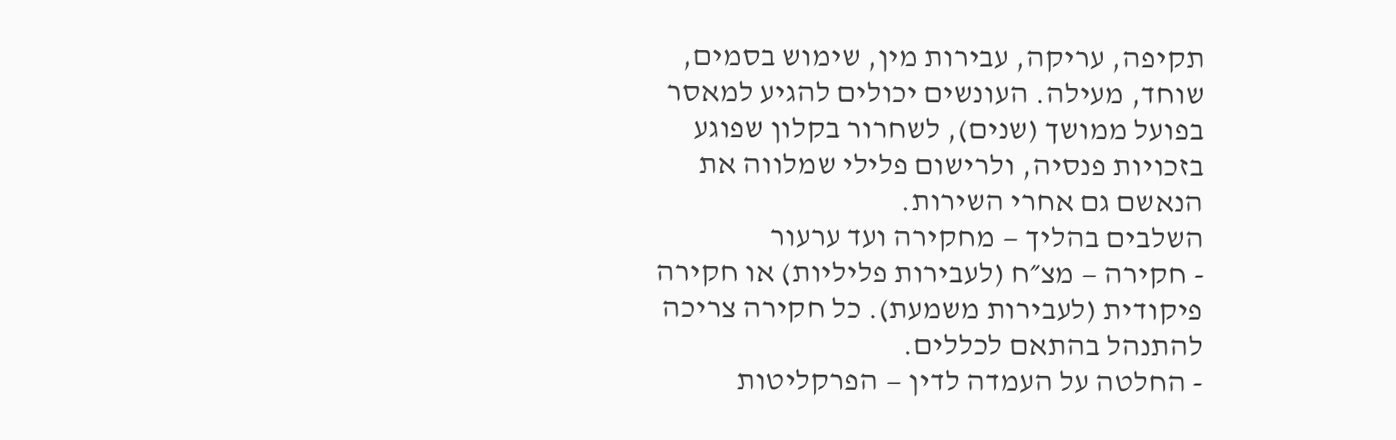תקיפה, עריקה, עבירות מין, שימוש בסמים, שוחד, מעילה. העונשים יכולים להגיע למאסר בפועל ממושך (שנים), לשחרור בקלון שפוגע בזכויות פנסיה, ולרישום פלילי שמלווה את הנאשם גם אחרי השירות.
השלבים בהליך — מחקירה ועד ערעור
- חקירה — מצ״ח (לעבירות פליליות) או חקירה פיקודית (לעבירות משמעת). כל חקירה צריכה להתנהל בהתאם לכללים.
- החלטה על העמדה לדין — הפרקליטות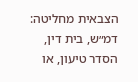הצבאית מחליטה: דמ״ש, בית דין, הסדר טיעון, או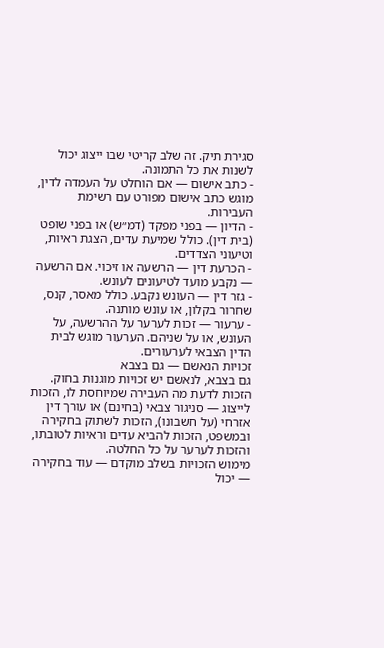סגירת תיק. זה שלב קריטי שבו ייצוג יכול לשנות את כל התמונה.
- כתב אישום — אם הוחלט על העמדה לדין, מוגש כתב אישום מפורט עם רשימת העבירות.
- הדיון — בפני מפקד (דמ״ש) או בפני שופט (בית דין). כולל שמיעת עדים, הצגת ראיות, וטיעוני הצדדים.
- הכרעת דין — הרשעה או זיכוי. אם הרשעה — נקבע מועד לטיעונים לעונש.
- גזר דין — העונש נקבע. כולל מאסר, קנס, שחרור בקלון, או עונש מותנה.
- ערעור — זכות לערער על ההרשעה, על העונש, או על שניהם. הערעור מוגש לבית הדין הצבאי לערעורים.
זכויות הנאשם — גם בצבא
גם בצבא, לנאשם יש זכויות מוגנות בחוק. הזכות לדעת מה העבירה שמיוחסת לו, הזכות לייצוג — סניגור צבאי (בחינם) או עורך דין אזרחי (על חשבונו), הזכות לשתוק בחקירה ובמשפט, הזכות להביא עדים וראיות לטובתו, והזכות לערער על כל החלטה.
מימוש הזכויות בשלב מוקדם — עוד בחקירה — יכול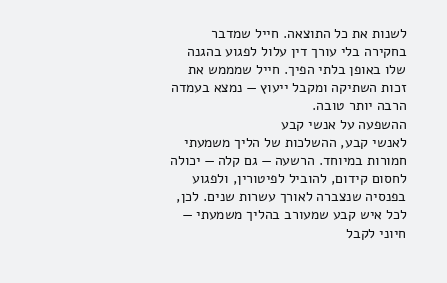לשנות את כל התוצאה. חייל שמדבר בחקירה בלי עורך דין עלול לפגוע בהגנה שלו באופן בלתי הפיך. חייל שמממש את זכות השתיקה ומקבל ייעוץ — נמצא בעמדה הרבה יותר טובה.
ההשפעה על אנשי קבע
לאנשי קבע, ההשלכות של הליך משמעתי חמורות במיוחד. הרשעה — גם קלה — יכולה לחסום קידום, להוביל לפיטורין, ולפגוע בפנסיה שנצברה לאורך עשרות שנים. לכן, לכל איש קבע שמעורב בהליך משמעתי — חיוני לקבל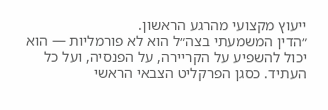ייעוץ מקצועי מהרגע הראשון.
״הדין המשמעתי בצה״ל הוא לא פורמליות — הוא יכול להשפיע על הקריירה, על הפנסיה, ועל כל העתיד. כסגן הפרקליט הצבאי הראשי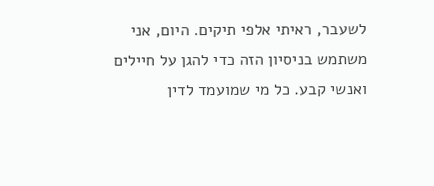לשעבר, ראיתי אלפי תיקים. היום, אני משתמש בניסיון הזה כדי להגן על חיילים ואנשי קבע. כל מי שמועמד לדין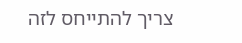צריך להתייחס לזה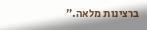ברצינות מלאה.״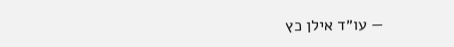— עו״ד אילן כץ